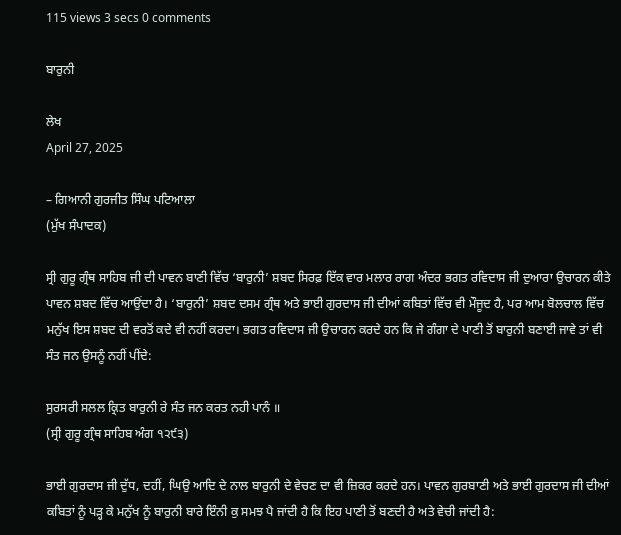115 views 3 secs 0 comments

ਬਾਰੁਨੀ

ਲੇਖ
April 27, 2025

– ਗਿਆਨੀ ਗੁਰਜੀਤ ਸਿੰਘ ਪਟਿਆਲਾ
(ਮੁੱਖ ਸੰਪਾਦਕ)

ਸ੍ਰੀ ਗੁਰੂ ਗ੍ਰੰਥ ਸਾਹਿਬ ਜੀ ਦੀ ਪਾਵਨ ਬਾਣੀ ਵਿੱਚ ‘ਬਾਰੁਨੀ’ ਸ਼ਬਦ ਸਿਰਫ਼ ਇੱਕ ਵਾਰ ਮਲਾਰ ਰਾਗ ਅੰਦਰ ਭਗਤ ਰਵਿਦਾਸ ਜੀ ਦੁਆਰਾ ਉਚਾਰਨ ਕੀਤੇ ਪਾਵਨ ਸ਼ਬਦ ਵਿੱਚ ਆਉਂਦਾ ਹੈ। ‘ਬਾਰੁਨੀ’ ਸ਼ਬਦ ਦਸਮ ਗ੍ਰੰਥ ਅਤੇ ਭਾਈ ਗੁਰਦਾਸ ਜੀ ਦੀਆਂ ਕਬਿਤਾਂ ਵਿੱਚ ਵੀ ਮੌਜੂਦ ਹੈ, ਪਰ ਆਮ ਬੋਲਚਾਲ ਵਿੱਚ ਮਨੁੱਖ ਇਸ ਸ਼ਬਦ ਦੀ ਵਰਤੋਂ ਕਦੇ ਵੀ ਨਹੀਂ ਕਰਦਾ। ਭਗਤ ਰਵਿਦਾਸ ਜੀ ਉਚਾਰਨ ਕਰਦੇ ਹਨ ਕਿ ਜੇ ਗੰਗਾ ਦੇ ਪਾਣੀ ਤੋਂ ਬਾਰੁਨੀ ਬਣਾਈ ਜਾਵੇ ਤਾਂ ਵੀ ਸੰਤ ਜਨ ਉਸਨੂੰ ਨਹੀਂ ਪੀਂਦੇ:

ਸੁਰਸਰੀ ਸਲਲ ਕ੍ਰਿਤ ਬਾਰੁਨੀ ਰੇ ਸੰਤ ਜਨ ਕਰਤ ਨਹੀ ਪਾਨੰ ॥
(ਸ੍ਰੀ ਗੁਰੂ ਗ੍ਰੰਥ ਸਾਹਿਬ ਅੰਗ ੧੨੯੩)

ਭਾਈ ਗੁਰਦਾਸ ਜੀ ਦੁੱਧ, ਦਹੀਂ, ਘਿਉ ਆਦਿ ਦੇ ਨਾਲ ਬਾਰੁਨੀ ਦੇ ਵੇਚਣ ਦਾ ਵੀ ਜ਼ਿਕਰ ਕਰਦੇ ਹਨ। ਪਾਵਨ ਗੁਰਬਾਣੀ ਅਤੇ ਭਾਈ ਗੁਰਦਾਸ ਜੀ ਦੀਆਂ ਕਬਿਤਾਂ ਨੂੰ ਪੜ੍ਹ ਕੇ ਮਨੁੱਖ ਨੂੰ ਬਾਰੁਨੀ ਬਾਰੇ ਇੰਨੀ ਕੁ ਸਮਝ ਪੈ ਜਾਂਦੀ ਹੈ ਕਿ ਇਹ ਪਾਣੀ ਤੋਂ ਬਣਦੀ ਹੈ ਅਤੇ ਵੇਚੀ ਜਾਂਦੀ ਹੈ: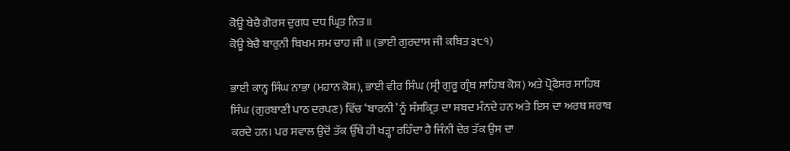ਕੋਊ ਬੇਚੈ ਗੋਰਸ ਦੁਗਧ ਦਧ ਘ੍ਰਿਤ ਨਿਤ॥
ਕੋਊ ਬੇਚੈ ਬਾਰੁਨੀ ਬਿਖਮ ਸਮ ਚਾਹ ਜੀ ॥ (ਭਾਈ ਗੁਰਦਾਸ ਜੀ ਕਬਿਤ ੩੮੧)

ਭਾਈ ਕਾਨ੍ਹ ਸਿੰਘ ਨਾਭਾ (ਮਹਾਨ ਕੋਸ਼), ਭਾਈ ਵੀਰ ਸਿੰਘ (ਸ੍ਰੀ ਗੁਰੂ ਗ੍ਰੰਥ ਸਾਹਿਬ ਕੋਸ਼) ਅਤੇ ਪ੍ਰੋਫੈਸਰ ਸਾਹਿਬ ਸਿੰਘ (ਗੁਰਬਾਣੀ ਪਾਠ ਦਰਪਣ) ਵਿੱਚ ‘ਬਾਰਨੀ’ ਨੂੰ ਸੰਸਕ੍ਰਿਤ ਦਾ ਸ਼ਬਦ ਮੰਨਦੇ ਹਨ ਅਤੇ ਇਸ ਦਾ ਅਰਥ ਸ਼ਰਾਬ ਕਰਦੇ ਹਨ। ਪਰ ਸਵਾਲ ਉਦੋਂ ਤੱਕ ਉੱਥੇ ਹੀ ਖੜ੍ਹਾ ਰਹਿੰਦਾ ਹੈ ਜਿੰਨੀ ਦੇਰ ਤੱਕ ਉਸ ਦਾ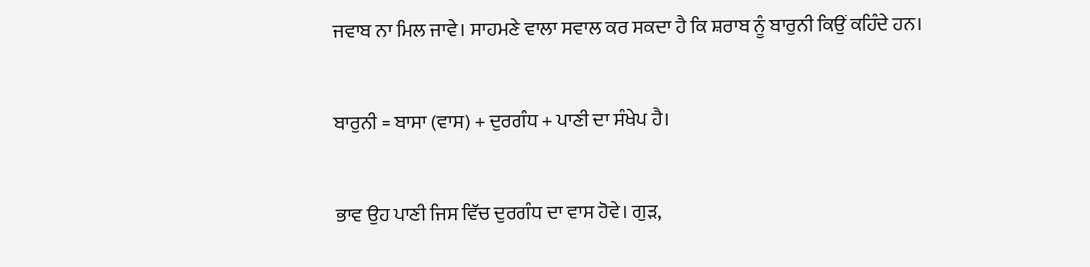ਜਵਾਬ ਨਾ ਮਿਲ ਜਾਵੇ। ਸਾਹਮਣੇ ਵਾਲਾ ਸਵਾਲ ਕਰ ਸਕਦਾ ਹੈ ਕਿ ਸ਼ਰਾਬ ਨੂੰ ਬਾਰੁਨੀ ਕਿਉਂ ਕਹਿੰਦੇ ਹਨ।

ਬਾਰੁਨੀ = ਬਾਸਾ (ਵਾਸ) + ਦੁਰਗੰਧ + ਪਾਣੀ ਦਾ ਸੰਖੇਪ ਹੈ।

ਭਾਵ ਉਹ ਪਾਣੀ ਜਿਸ ਵਿੱਚ ਦੁਰਗੰਧ ਦਾ ਵਾਸ ਹੋਵੇ। ਗੁੜ,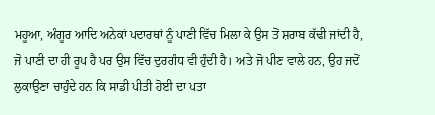ਮਹੂਆ, ਅੰਗੂਰ ਆਦਿ ਅਨੇਕਾਂ ਪਦਾਰਥਾਂ ਨੂੰ ਪਾਣੀ ਵਿੱਚ ਮਿਲਾ ਕੇ ਉਸ ਤੋਂ ਸ਼ਰਾਬ ਕੱਢੀ ਜਾਂਦੀ ਹੈ, ਜੋ ਪਾਣੀ ਦਾ ਹੀ ਰੂਪ ਹੈ ਪਰ ਉਸ ਵਿੱਚ ਦੁਰਗੰਧ ਵੀ ਹੁੰਦੀ ਹੈ। ਅਤੇ ਜੋ ਪੀਣ ਵਾਲੇ ਹਨ, ਉਹ ਜਦੋਂ ਲੁਕਾਉਣਾ ਚਾਹੁੰਦੇ ਹਨ ਕਿ ਸਾਡੀ ਪੀਤੀ ਹੋਈ ਦਾ ਪਤਾ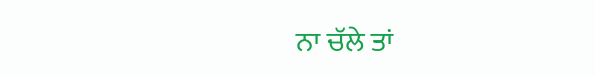ਨਾ ਚੱਲੇ ਤਾਂ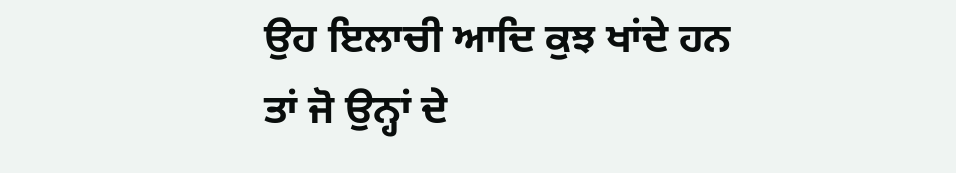ਉਹ ਇਲਾਚੀ ਆਦਿ ਕੁਝ ਖਾਂਦੇ ਹਨ ਤਾਂ ਜੋ ਉਨ੍ਹਾਂ ਦੇ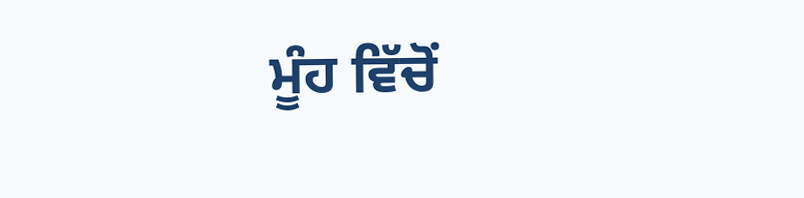ਮੂੰਹ ਵਿੱਚੋਂ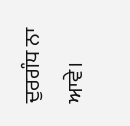ਦੁਰਗੰਧ ਨਾ ਆਵੇ।